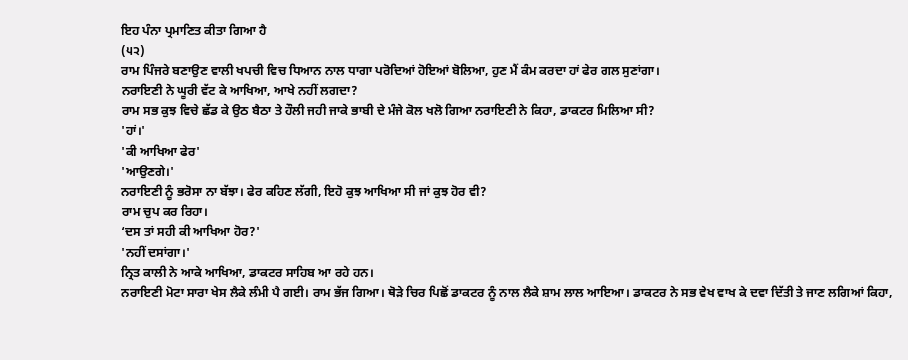ਇਹ ਪੰਨਾ ਪ੍ਰਮਾਣਿਤ ਕੀਤਾ ਗਿਆ ਹੈ
(੫੨)
ਰਾਮ ਪਿੰਜਰੇ ਬਣਾਉਣ ਵਾਲੀ ਖਪਚੀ ਵਿਚ ਧਿਆਨ ਨਾਲ ਧਾਗਾ ਪਰੋਦਿਆਂ ਹੋਇਆਂ ਬੋਲਿਆ, ਹੁਣ ਮੈਂ ਕੰਮ ਕਰਦਾ ਹਾਂ ਫੇਰ ਗਲ ਸੁਣਾਂਗਾ।
ਨਰਾਇਣੀ ਨੇ ਘੂਰੀ ਵੱਟ ਕੇ ਆਖਿਆ, ਆਖੇ ਨਹੀਂ ਲਗਦਾ?
ਰਾਮ ਸਭ ਕੁਝ ਵਿਚੇ ਛੱਡ ਕੇ ਉਠ ਬੈਠਾ ਤੇ ਹੌਲੀ ਜਹੀ ਜਾਕੇ ਭਾਬੀ ਦੇ ਮੰਜੇ ਕੋਲ ਖਲੋ ਗਿਆ ਨਰਾਇਣੀ ਨੇ ਕਿਹਾ, ਡਾਕਟਰ ਮਿਲਿਆ ਸੀ?
'ਹਾਂ।'
'ਕੀ ਆਖਿਆ ਫੇਰ'
'ਆਉਣਗੇ।'
ਨਰਾਇਣੀ ਨੂੰ ਭਰੋਸਾ ਨਾ ਬੱਝਾ। ਫੇਰ ਕਹਿਣ ਲੱਗੀ, ਇਹੋ ਕੁਝ ਆਖਿਆ ਸੀ ਜਾਂ ਕੁਝ ਹੋਰ ਵੀ?
ਰਾਮ ਚੁਪ ਕਰ ਰਿਹਾ।
‘ਦਸ ਤਾਂ ਸਹੀ ਕੀ ਆਖਿਆ ਹੋਰ?'
'ਨਹੀਂ ਦਸਾਂਗਾ।'
ਨ੍ਰਿਤ ਕਾਲੀ ਨੇ ਆਕੇ ਆਖਿਆ, ਡਾਕਟਰ ਸਾਹਿਬ ਆ ਰਹੇ ਹਨ।
ਨਰਾਇਣੀ ਮੋਟਾ ਸਾਰਾ ਖੇਸ ਲੈਕੇ ਲੰਮੀ ਪੈ ਗਈ। ਰਾਮ ਭੱਜ ਗਿਆ। ਥੋੜੇ ਚਿਰ ਪਿਛੋਂ ਡਾਕਟਰ ਨੂੰ ਨਾਲ ਲੈਕੇ ਸ਼ਾਮ ਲਾਲ ਆਇਆ। ਡਾਕਟਰ ਨੇ ਸਭ ਵੇਖ ਵਾਖ ਕੇ ਦਵਾ ਦਿੱਤੀ ਤੇ ਜਾਣ ਲਗਿਆਂ ਕਿਹਾ,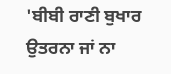'ਬੀਬੀ ਰਾਣੀ ਬੁਖਾਰ ਉਤਰਨਾ ਜਾਂ ਨਾ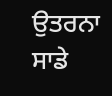ਉਤਰਨਾ ਸਾਡੇ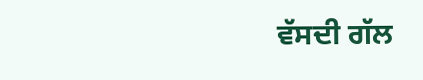ਵੱਸਦੀ ਗੱਲ